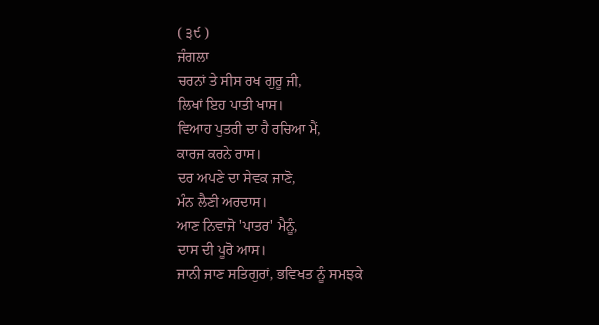( ੩੯ )
ਜੰਗਲਾ
ਚਰਨਾਂ ਤੇ ਸੀਸ ਰਖ ਗੁਰੂ ਜੀ,
ਲਿਖਾਂ ਇਹ ਪਾਤੀ ਖਾਸ।
ਵਿਆਹ ਪੁਤਰੀ ਦਾ ਹੈ ਰਚਿਆ ਮੈਂ,
ਕਾਰਜ ਕਰਨੇ ਰਾਸ।
ਦਰ ਅਪਣੇ ਦਾ ਸੇਵਕ ਜਾਣੋ,
ਮੰਨ ਲੈਣੀ ਅਰਦਾਸ।
ਆਣ ਨਿਵਾਜੋ 'ਪਾਤਰ' ਮੈਨੂੰ,
ਦਾਸ ਦੀ ਪੂਰੋ ਆਸ।
ਜਾਨੀ ਜਾਣ ਸਤਿਗੁਰਾਂ, ਭਵਿਖਤ ਨੂੰ ਸਮਝਕੇ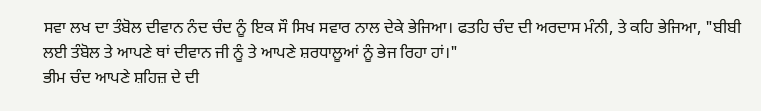ਸਵਾ ਲਖ ਦਾ ਤੰਬੋਲ ਦੀਵਾਨ ਨੰਦ ਚੰਦ ਨੂੰ ਇਕ ਸੌ ਸਿਖ ਸਵਾਰ ਨਾਲ ਦੇਕੇ ਭੇਜਿਆ। ਫਤਹਿ ਚੰਦ ਦੀ ਅਰਦਾਸ ਮੰਨੀ, ਤੇ ਕਹਿ ਭੇਜਿਆ, "ਬੀਬੀ ਲਈ ਤੰਬੋਲ ਤੇ ਆਪਣੇ ਥਾਂ ਦੀਵਾਨ ਜੀ ਨੂੰ ਤੇ ਆਪਣੇ ਸ਼ਰਧਾਲੂਆਂ ਨੂੰ ਭੇਜ ਰਿਹਾ ਹਾਂ।"
ਭੀਮ ਚੰਦ ਆਪਣੇ ਸ਼ਹਿਜ਼ ਦੇ ਦੀ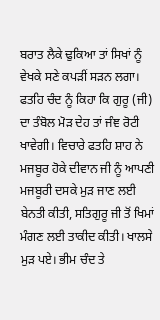ਬਰਾਤ ਲੈਕੇ ਢੁਕਿਆ ਤਾਂ ਸਿਖਾਂ ਨੂੰ ਵੇਖਕੇ ਸਣੇ ਕਪੜੀਂ ਸੜਨ ਲਗਾ। ਫਤਹਿ ਚੰਦ ਨੂੰ ਕਿਹਾ ਕਿ ਗੁਰੂ (ਜੀ) ਦਾ ਤੰਬੋਲ ਮੋੜ ਦੇਹ ਤਾਂ ਜੰਞ ਰੋਟੀ ਖਾਵੇਗੀ। ਵਿਚਾਰੇ ਫਤਹਿ ਸ਼ਾਹ ਨੇ ਮਜਬੂਰ ਹੋਕੇ ਦੀਵਾਨ ਜੀ ਨੂੰ ਆਪਣੀ ਮਜਬੂਰੀ ਦਸਕੇ ਮੁੜ ਜਾਣ ਲਈ ਬੇਨਤੀ ਕੀਤੀ, ਸਤਿਗੁਰੂ ਜੀ ਤੋਂ ਖਿਮਾਂ ਮੰਗਣ ਲਈ ਤਾਕੀਦ ਕੀਤੀ। ਖਾਲਸੇ ਮੁੜ ਪਏ। ਭੀਮ ਚੰਦ ਤੇ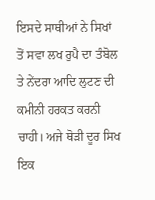ਇਸਦੇ ਸਾਥੀਆਂ ਨੇ ਸਿਖਾਂ ਤੋਂ ਸਵਾ ਲਖ ਰੁਪੈ ਦਾ ਤੰਬੋਲ ਤੇ ਨੇਂਦਰਾ ਆਦਿ ਲੁਟਣ ਦੀ ਕਮੀਨੀ ਹਰਕਤ ਕਰਨੀ ਚਾਹੀ। ਅਜੇ ਥੋੜੀ ਦੂਰ ਸਿਖ ਇਕ